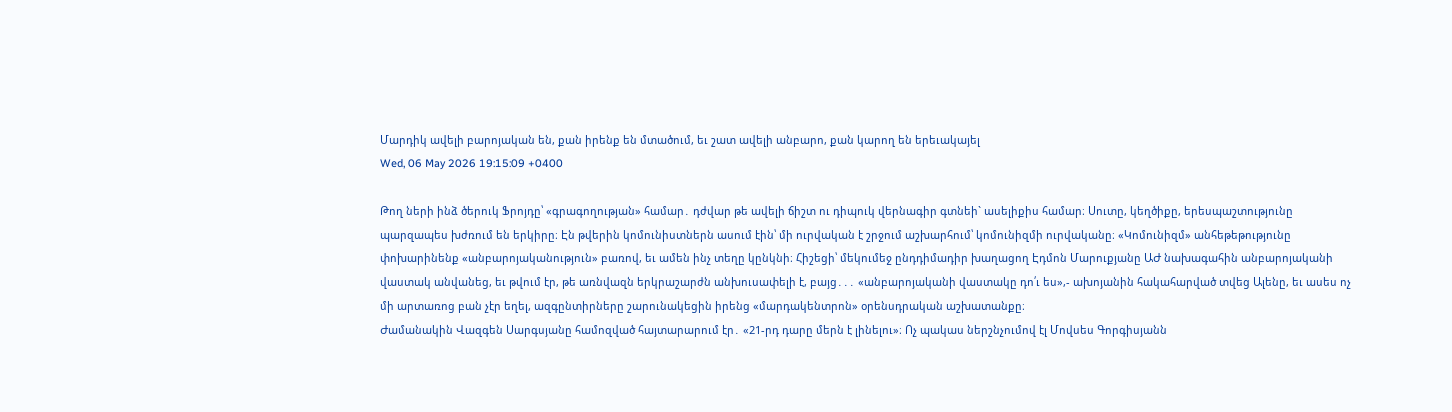Մարդիկ ավելի բարոյական են, քան իրենք են մտածում, եւ շատ ավելի անբարո, քան կարող են երեւակայել
Wed, 06 May 2026 19:15:09 +0400

Թող ների ինձ ծերուկ Ֆրոյդը՝ «գրագողության» համար․ դժվար թե ավելի ճիշտ ու դիպուկ վերնագիր գտնեի` ասելիքիս համար։ Սուտը, կեղծիքը, երեսպաշտությունը պարզապես խժռում են երկիրը։ Էն թվերին կոմունիստներն ասում էին՝ մի ուրվական է շրջում աշխարհում՝ կոմունիզմի ուրվականը։ «Կոմունիզմ» անհեթեթությունը փոխարինենք «անբարոյականություն» բառով, եւ ամեն ինչ տեղը կընկնի։ Հիշեցի՝ մեկումեջ ընդդիմադիր խաղացող Էդմոն Մարուքյանը ԱԺ նախագահին անբարոյականի վաստակ անվանեց, եւ թվում էր, թե առնվազն երկրաշարժն անխուսափելի է, բայց․․․ «անբարոյականի վաստակը դո՛ւ ես»,- ախոյանին հակահարված տվեց Ալենը, եւ ասես ոչ մի արտառոց բան չէր եղել, ազգընտիրները շարունակեցին իրենց «մարդակենտրոն» օրենսդրական աշխատանքը։
Ժամանակին Վազգեն Սարգսյանը համոզված հայտարարում էր․ «21-րդ դարը մերն է լինելու»։ Ոչ պակաս ներշնչումով էլ Մովսես Գորգիսյանն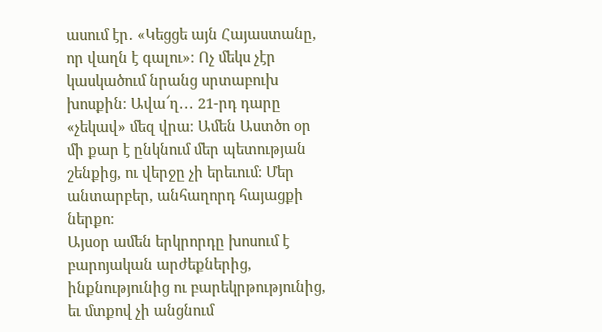ասում էր․ «Կեցցե այն Հայաստանը, որ վաղն է գալու»։ Ոչ մեկս չէր կասկածում նրանց սրտաբուխ խոսքին։ Ավա՜ղ․․․ 21-րդ դարը «չեկավ» մեզ վրա։ Ամեն Աստծո օր մի քար է ընկնում մեր պետության շենքից, ու վերջը չի երեւում։ Մեր անտարբեր, անհաղորդ հայացքի ներքո։
Այսօր ամեն երկրորդը խոսում է բարոյական արժեքներից, ինքնությունից ու բարեկրթությունից, եւ մտքով չի անցնում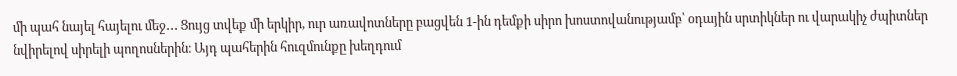մի պահ նայել հայելու մեջ․․․ Ցույց տվեք մի երկիր, ուր առավոտները բացվեն 1-ին դեմքի սիրո խոստովանությամբ՝ օդային սրտիկներ ու վարակիչ ժպիտներ նվիրելով սիրելի պողոսներին։ Այդ պահերին հուզմունքը խեղդում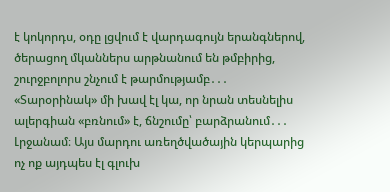է կոկորդս, օդը լցվում է վարդագույն երանգներով, ծերացող մկաններս արթնանում են թմբիրից, շուրջբոլորս շնչում է թարմությամբ․․․ «Տարօրինակ» մի խավ էլ կա, որ նրան տեսնելիս ալերգիան «բռնում» է, ճնշումը՝ բարձրանում․․․
Լրջանամ։ Այս մարդու առեղծվածային կերպարից ոչ ոք այդպես էլ գլուխ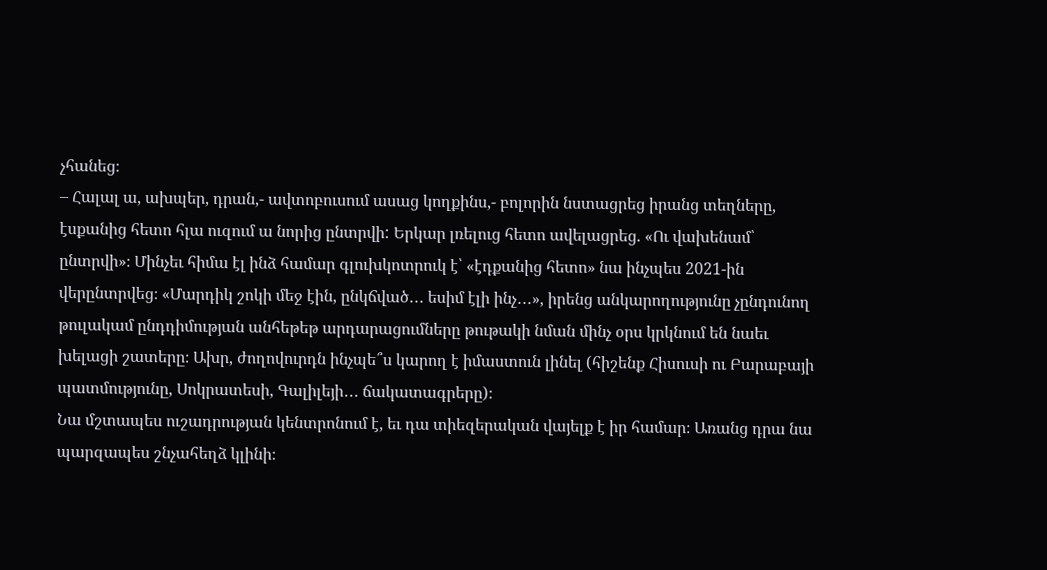չհանեց։
– Հալալ ա, ախպեր, դրան,- ավտոբուսում ասաց կողքինս,- բոլորին նստացրեց իրանց տեղները, էսքանից հետո հլա ուզում ա նորից ընտրվի: Երկար լռելուց հետո ավելացրեց. «Ու վախենամ՝ ընտրվի»։ Մինչեւ հիմա էլ ինձ համար գլուխկոտրուկ է՝ «էդքանից հետո» նա ինչպես 2021-ին վերընտրվեց։ «Մարդիկ շոկի մեջ էին, ընկճված․․․ եսիմ էլի ինչ․․․», իրենց անկարողությունը չընդունող թուլակամ ընդդիմության անհեթեթ արդարացումները թութակի նման մինչ օրս կրկնում են նաեւ խելացի շատերը։ Ախր, ժողովուրդն ինչպե՞ս կարող է իմաստուն լինել (հիշենք Հիսուսի ու Բարաբայի պատմությունը, Սոկրատեսի, Գալիլեյի․․․ ճակատագրերը)։
Նա մշտապես ուշադրության կենտրոնում է, եւ դա տիեզերական վայելք է իր համար։ Առանց դրա նա պարզապես շնչահեղձ կլինի։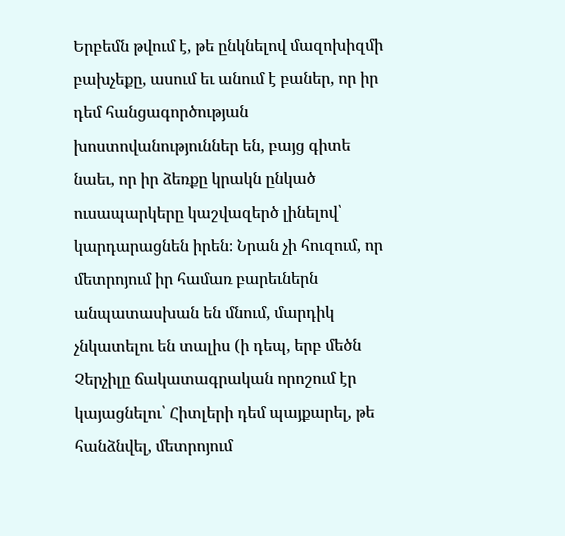Երբեմն թվում է, թե ընկնելով մազոխիզմի բախչեքը, ասում եւ անում է բաներ, որ իր դեմ հանցագործության խոստովանություններ են, բայց գիտե նաեւ, որ իր ձեռքը կրակն ընկած ուսապարկերը կաշվազերծ լինելով՝ կարդարացնեն իրեն։ Նրան չի հուզում, որ մետրոյում իր համառ բարեւներն անպատասխան են մնում, մարդիկ չնկատելու են տալիս (ի դեպ, երբ մեծն Չերչիլը ճակատագրական որոշում էր կայացնելու՝ Հիտլերի դեմ պայքարել, թե հանձնվել, մետրոյում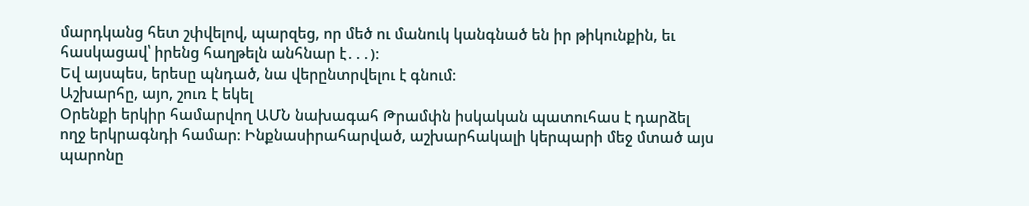մարդկանց հետ շփվելով, պարզեց, որ մեծ ու մանուկ կանգնած են իր թիկունքին, եւ հասկացավ՝ իրենց հաղթելն անհնար է․․․)։
Եվ այսպես, երեսը պնդած, նա վերընտրվելու է գնում։
Աշխարհը, այո, շուռ է եկել
Օրենքի երկիր համարվող ԱՄՆ նախագահ Թրամփն իսկական պատուհաս է դարձել ողջ երկրագնդի համար։ Ինքնասիրահարված, աշխարհակալի կերպարի մեջ մտած այս պարոնը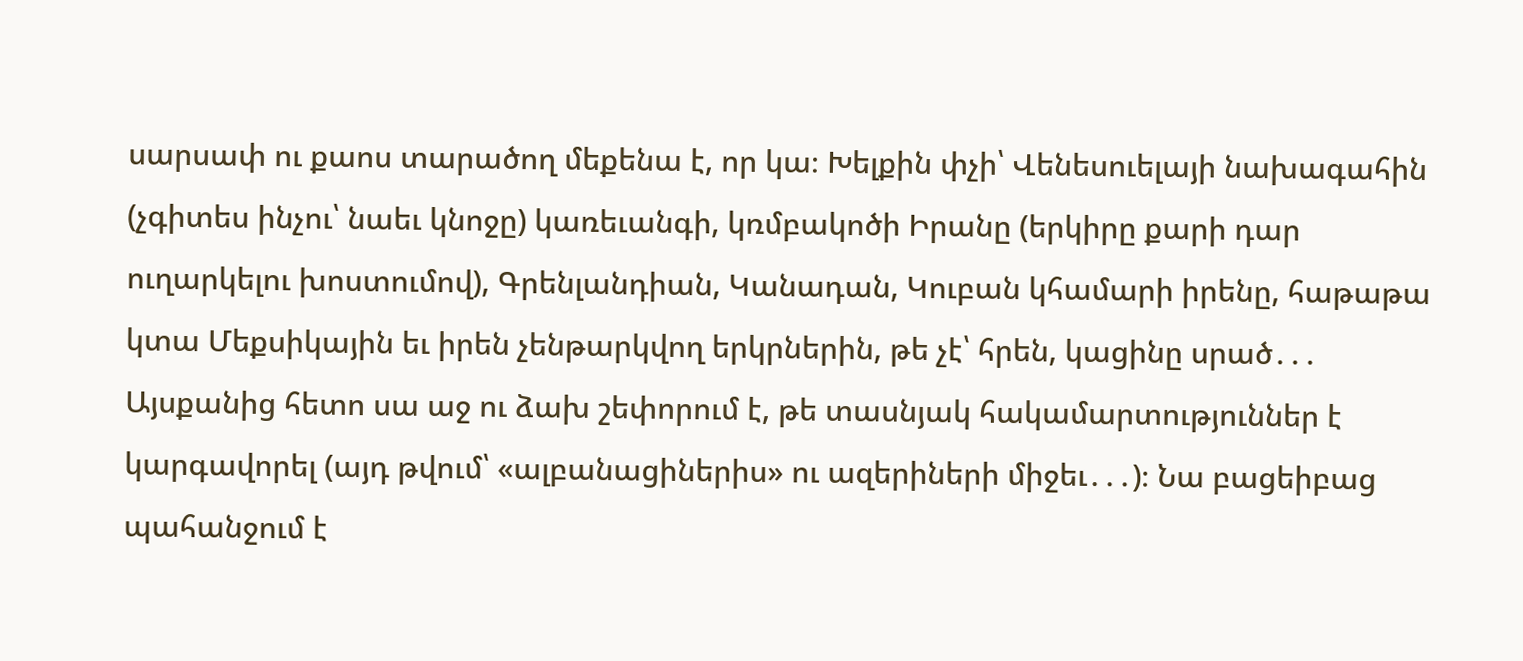սարսափ ու քաոս տարածող մեքենա է, որ կա։ Խելքին փչի՝ Վենեսուելայի նախագահին (չգիտես ինչու՝ նաեւ կնոջը) կառեւանգի, կռմբակոծի Իրանը (երկիրը քարի դար ուղարկելու խոստումով), Գրենլանդիան, Կանադան, Կուբան կհամարի իրենը, հաթաթա կտա Մեքսիկային եւ իրեն չենթարկվող երկրներին, թե չէ՝ հրեն, կացինը սրած․․․ Այսքանից հետո սա աջ ու ձախ շեփորում է, թե տասնյակ հակամարտություններ է կարգավորել (այդ թվում՝ «ալբանացիներիս» ու ազերիների միջեւ․․․)։ Նա բացեիբաց պահանջում է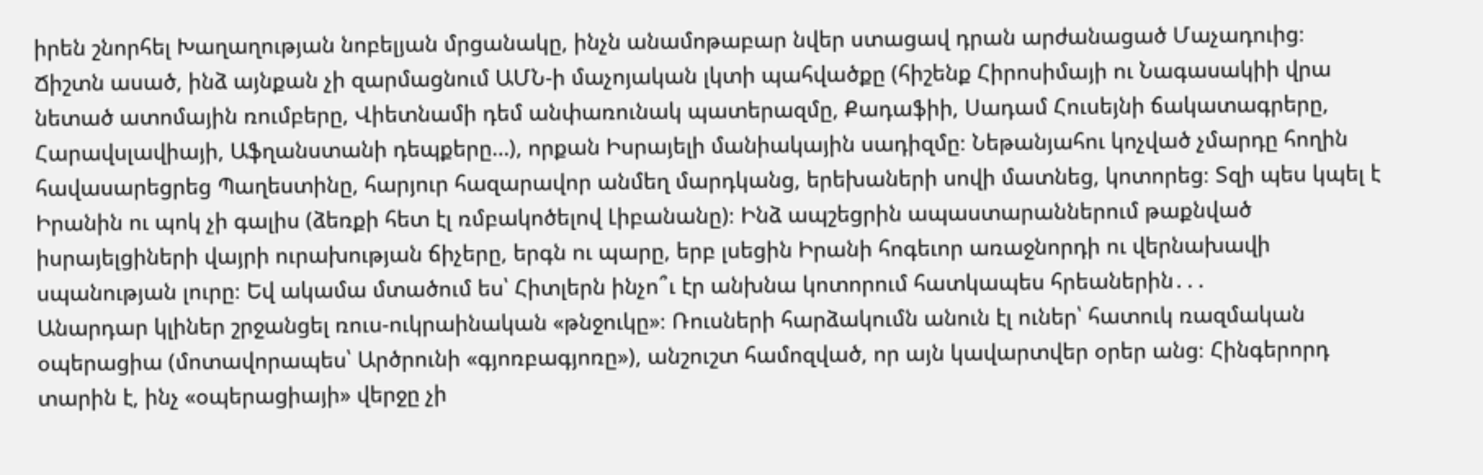իրեն շնորհել Խաղաղության նոբելյան մրցանակը, ինչն անամոթաբար նվեր ստացավ դրան արժանացած Մաչադուից։
Ճիշտն ասած, ինձ այնքան չի զարմացնում ԱՄՆ-ի մաչոյական լկտի պահվածքը (հիշենք Հիրոսիմայի ու Նագասակիի վրա նետած ատոմային ռումբերը, Վիետնամի դեմ անփառունակ պատերազմը, Քադաֆիի, Սադամ Հուսեյնի ճակատագրերը, Հարավսլավիայի, Աֆղանստանի դեպքերը…), որքան Իսրայելի մանիակային սադիզմը։ Նեթանյահու կոչված չմարդը հողին հավասարեցրեց Պաղեստինը, հարյուր հազարավոր անմեղ մարդկանց, երեխաների սովի մատնեց, կոտորեց։ Տզի պես կպել է Իրանին ու պոկ չի գալիս (ձեռքի հետ էլ ռմբակոծելով Լիբանանը)։ Ինձ ապշեցրին ապաստարաններում թաքնված իսրայելցիների վայրի ուրախության ճիչերը, երգն ու պարը, երբ լսեցին Իրանի հոգեւոր առաջնորդի ու վերնախավի սպանության լուրը։ Եվ ակամա մտածում ես՝ Հիտլերն ինչո՞ւ էր անխնա կոտորում հատկապես հրեաներին․․․
Անարդար կլիներ շրջանցել ռուս-ուկրաինական «թնջուկը»։ Ռուսների հարձակումն անուն էլ ուներ՝ հատուկ ռազմական օպերացիա (մոտավորապես՝ Արծրունի «գյոռբագյոռը»), անշուշտ համոզված, որ այն կավարտվեր օրեր անց։ Հինգերորդ տարին է, ինչ «օպերացիայի» վերջը չի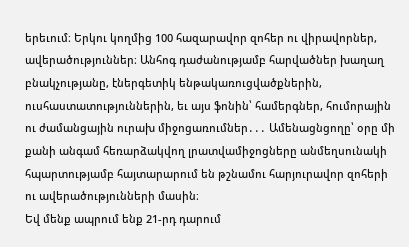երեւում։ Երկու կողմից 100 հազարավոր զոհեր ու վիրավորներ, ավերածություններ։ Անհոգ դաժանությամբ հարվածներ խաղաղ բնակչությանը, էներգետիկ ենթակառուցվածքներին, ուսհաստատություններին, եւ այս ֆոնին՝ համերգներ, հումորային ու ժամանցային ուրախ միջոցառումներ․․․ Ամենացնցողը՝ օրը մի քանի անգամ հեռարձակվող լրատվամիջոցները անմեղսունակի հպարտությամբ հայտարարում են թշնամու հարյուրավոր զոհերի ու ավերածությունների մասին։
Եվ մենք ապրում ենք 21-րդ դարում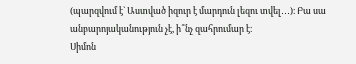(պարզվում է` Աստված իզուր է մարդուն լեզու տվել․․․)։ Բա սա անբարոյականություն չէ, ի՞նչ զահրումար է։
Սիմոն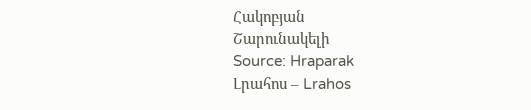Հակոբյան
Շարունակելի
Source: Hraparak
Լրահոս – Lrahos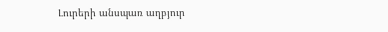Լուրերի անսպառ աղբյուր